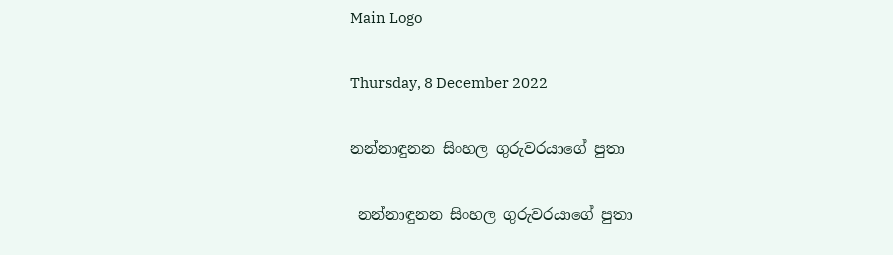Main Logo

Thursday, 8 December 2022

නන්නාඳුනන සිංහල ගුරුවරයාගේ පුතා

 නන්නාඳුනන සිංහල ගුරුවරයාගේ පුතා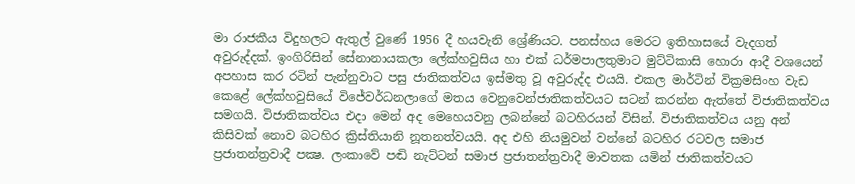මා රාජකීය විදුහලට ඇතුල් වුණේ 1956 දී හයවැනි ශ්‍රේණියට. පනස්හය මෙරට ඉතිහාසයේ වැදගත් අවුරුද්දක්. ඉංගිරිසින් සේනානායකලා ලේක්හවුසිය හා එක් ධර්මපාලතුමාට මුට්ටිකාසි හොරා ආදී වශයෙන් අපහාස කර රටින් පැන්නුවාට පසු ජාතිකත්වය ඉස්මතු වූ අවුරුද්ද එයයි. එකල මාර්ටින් වික්‍රමසිංහ වැඩ කෙළේ ලේක්හවුසියේ විජේවර්ධනලාගේ මතය වෙනුවෙන්ජාතිකත්වයට සටන් කරන්න ඇත්තේ විජාතිකත්වය සමගයි. විජාතිකත්වය එදා මෙන් අද මෙහෙයවනු ලබන්නේ බටහිරයන් විසින්. විජාතිකත්වය යනු අන් කිසිවක් නොව බටහිර ක්‍රිස්තියානි නූතනත්වයයි. අද එහි නියමුවන් වන්නේ බටහිර රටවල සමාජ ප්‍රජාතන්ත්‍රවාදී පක්‍ෂ. ලංකාවේ පඬි නැට්ටන් සමාජ ප්‍රජාතන්ත්‍රවාදී මාවතක යමින් ජාතිකත්වයට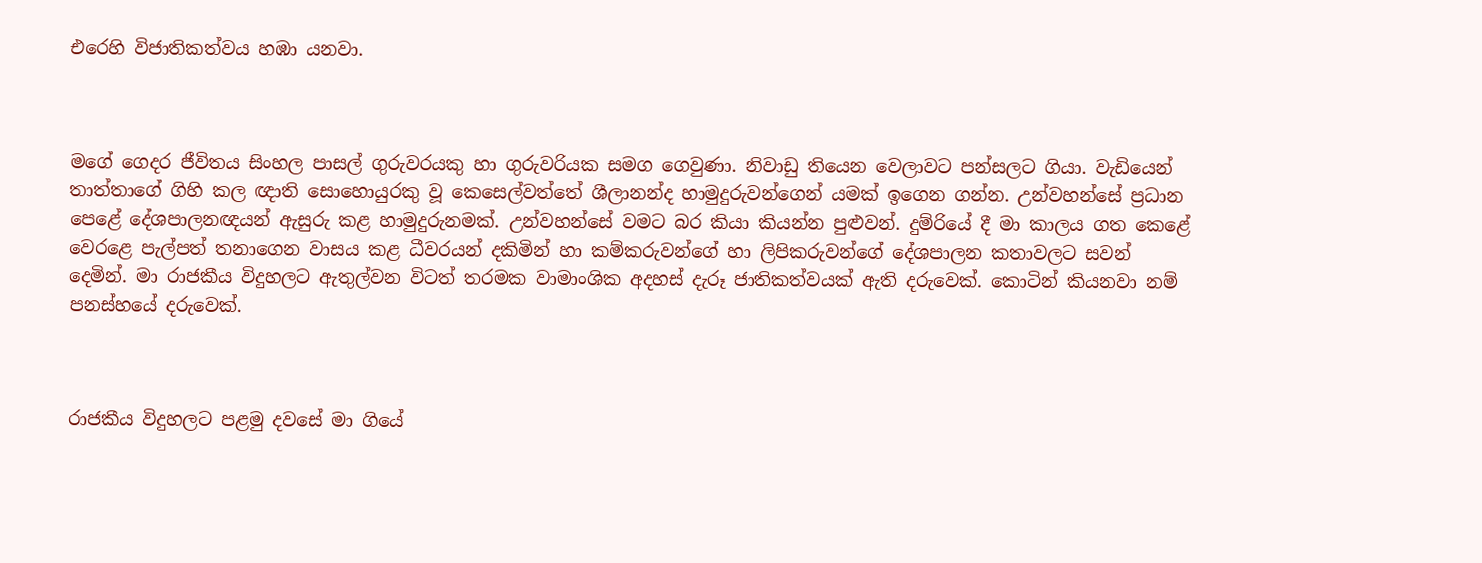එරෙහි විජාතිකත්වය හඹා යනවා.



මගේ ගෙදර ජීවිතය සිංහල පාසල් ගුරුවරයකු හා ගුරුවරියක සමග ගෙවුණා. නිවාඩු තියෙන වෙලාවට පන්සලට ගියා. වැඩියෙන් තාත්තාගේ ගිහි කල ඥාති සොහොයුරකු වූ කෙසෙල්වත්තේ ශීලානන්ද හාමුදුරුවන්ගෙන් යමක් ඉගෙන ගන්න. උන්වහන්සේ ප්‍රධාන පෙළේ දේශපාලනඥයන් ඇසුරු කළ හාමුදුරුනමක්. උන්වහන්සේ වමට බර කියා කියන්න පුළුවන්. දුම්රියේ දී මා කාලය ගත කෙළේ වෙරළෙ පැල්පත් තනාගෙන වාසය කළ ධීවරයන් දකිමින් හා කම්කරුවන්ගේ හා ලිපිකරුවන්ගේ දේශපාලන කතාවලට සවන් දෙමින්. මා රාජකීය විදුහලට ඇතුල්වන විටත් තරමක වාමාංශික අදහස් දැරූ ජාතිකත්වයක් ඇති දරුවෙක්. කොටින් කියනවා නම් පනස්හයේ දරුවෙක්.



රාජකීය විදුහලට පළමු දවසේ මා ගියේ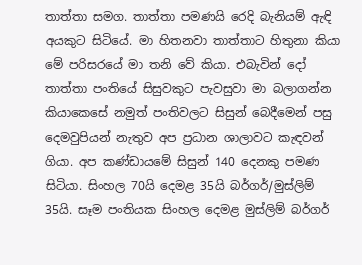තාත්තා සමග. තාත්තා පමණයි රෙදි බැනියම් ඇඳි අයකුට සිටියේ. මා හිතනවා තාත්තාට හිතුනා කියා මේ පරිසරයේ මා තනි වේ කියා. එබැවින් දෝ තාත්තා පංතියේ සිසුවකුට පැවසුවා මා බලාගන්න කියාකෙසේ නමුත් පංතිවලට සිසුන් බෙදීමෙන් පසු දෙමවුපියන් නැතුව අප ප්‍රධාන ශාලාවට කැඳවන් ගියා. අප කණ්ඩායමේ සිසුන් 140 දෙනකු පමණ සිටියා. සිංහල 70යි දෙමළ 35යි බර්ගර්/මුස්ලිම් 35යි. සෑම පංතියක සිංහල දෙමළ මුස්ලිම් බර්ගර්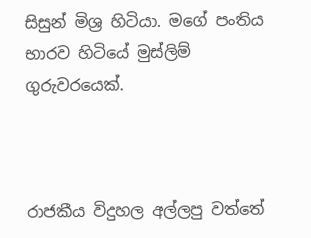සිසුන් මිශ්‍ර හිටියා. මගේ පංතිය භාරව හිටියේ මුස්ලිම් ගුරුවරයෙක්.



රාජකීය විදුහල අල්ලපු වත්තේ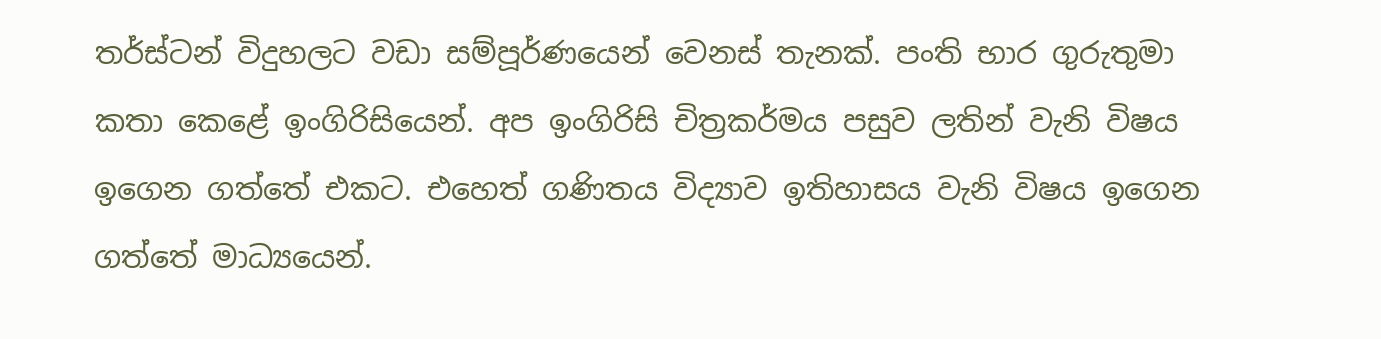තර්ස්ටන් විදුහලට වඩා සම්පූර්ණයෙන් වෙනස් තැනක්. පංති භාර ගුරුතුමා කතා කෙළේ ඉංගිරිසියෙන්. අප ඉංගිරිසි චිත්‍රකර්මය පසුව ලතින් වැනි විෂය ඉගෙන ගත්තේ එකට. එහෙත් ගණිතය විද්‍යාව ඉතිහාසය වැනි විෂය ඉගෙන ගත්තේ මාධ්‍යයෙන්.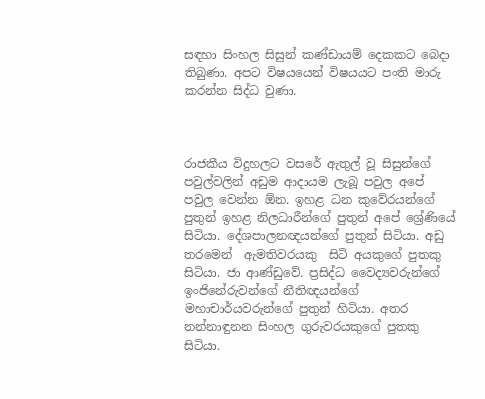සඳහා සිංහල සිසුන් කණ්ඩායම් දෙකකට බෙදා තිබුණා. අපට විෂයයෙන් විෂයයට පංති මාරු කරන්න සිද්ධ වුණා.



රාජකීය විදුහලට වසරේ ඇතුල් වූ සිසුන්ගේ පවුල්වලින් අඩුම ආදායම ලැබූ පවුල අපේ පවුල වෙන්න ඕන. ඉහළ ධන කුවේරයන්ගේ පුතුන් ඉහළ නිලධාරීන්ගේ පුතුන් අපේ ශ්‍රේණියේ සිටියා. දේශපාලනඥයන්ගේ පුතුන් සිටියා. අඩු තරමෙන්  ඇමතිවරයකු  සිටි අයකුගේ පුතකු සිටියා. ජා ආණ්ඩුවේ. ප්‍රසිද්ධ වෛද්‍යවරුන්ගේ ඉංජිනේරුවන්ගේ නීතිඥයන්ගේ මහාචාර්යවරුන්ගේ පුතුන් හිටියා. අතර නන්නාඳුනන සිංහල ගුරුවරයකුගේ පුතකු සිටියා.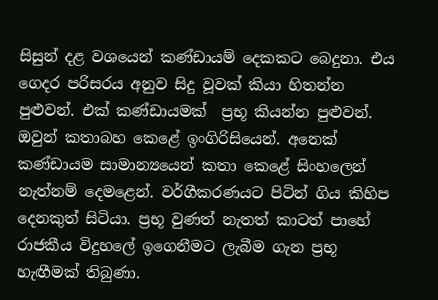සිසුන් දළ වශයෙන් කණ්ඩායම් දෙකකට බෙදුනා. එය ගෙදර පරිසරය අනුව සිදු වූවක් කියා හිතන්න පුළුවන්. එක් කණ්ඩායමක්  ප්‍රභූ කියන්න පුළුවන්. ඔවුන් කතාබහ කෙළේ ඉංගිරිසියෙන්. අනෙක් කණ්ඩායම සාමාන්‍යයෙන් කතා කෙළේ සිංහලෙන් නැත්නම් දෙමළෙන්. වර්ගීකරණයට පිටින් ගිය කිහිප දෙනකුත් සිටියා. ප්‍රභූ වුණත් නැතත් කාටත් පාහේ රාජකීය විදුහලේ ඉගෙනීමට ලැබීම ගැන ප්‍රභූ හැඟීමක් තිබුණා.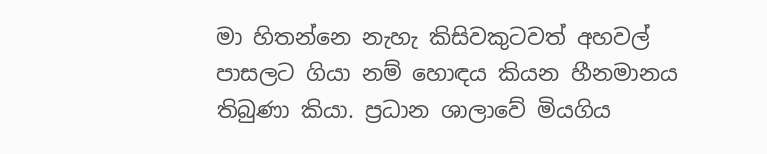මා හිතන්නෙ නැහැ කිසිවකුටවත් අහවල් පාසලට ගියා නම් හොඳය කියන හීනමානය තිබුණා කියා. ප්‍රධාන ශාලාවේ මියගිය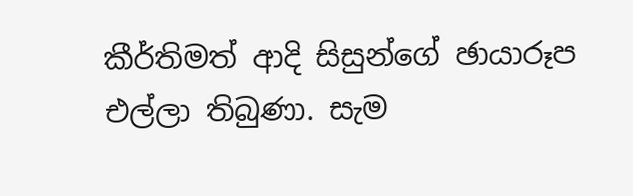කීර්තිමත් ආදි සිසුන්ගේ ඡායාරූප එල්ලා තිබුණා. සැම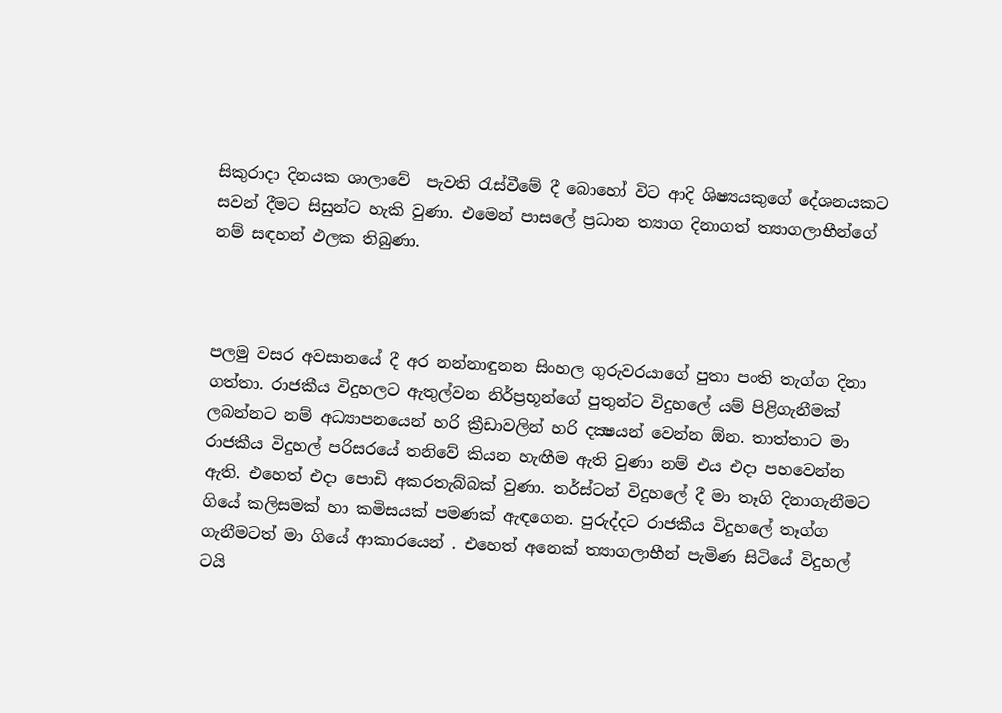සිකුරාදා දිනයක ශාලාවේ  පැවති රැස්වීමේ දී බොහෝ විට ආදි ශිෂ්‍යයකුගේ දේශනයකට සවන් දීමට සිසුන්ට හැකි වුණා. එමෙන් පාසලේ ප්‍රධාන ත්‍යාග දිනාගත් ත්‍යාගලාභීන්ගේ නම් සඳහන් ඵලක තිබුණා.



පලමු වසර අවසානයේ දී අර නන්නාඳුනන සිංහල ගුරුවරයාගේ පුතා පංති තැග්ග දිනා ගත්තා. රාජකීය විදුහලට ඇතුල්වන නිර්ප්‍රභූන්ගේ පුතුන්ට විදුහලේ යම් පිළිගැනීමක් ලබන්නට නම් අධ්‍යාපනයෙන් හරි ක්‍රීඩාවලින් හරි දක්‍ෂයන් වෙන්න ඕන. තාත්තාට මා රාජකීය විදුහල් පරිසරයේ තනිවේ කියන හැඟීම ඇති වුණා නම් එය එදා පහවෙන්න ඇති. එහෙත් එදා පොඩි අකරතැබ්බක් වුණා. තර්ස්ටන් විදුහලේ දී මා තෑගි දිනාගැනීමට ගියේ කලිසමක් හා කමිසයක් පමණක් ඇඳගෙන. පුරුද්දට රාජකීය විදුහලේ තෑග්ග ගැනීමටත් මා ගියේ ආකාරයෙන් . එහෙත් අනෙක් ත්‍යාගලාභීන් පැමිණ සිටියේ විදුහල් ටයි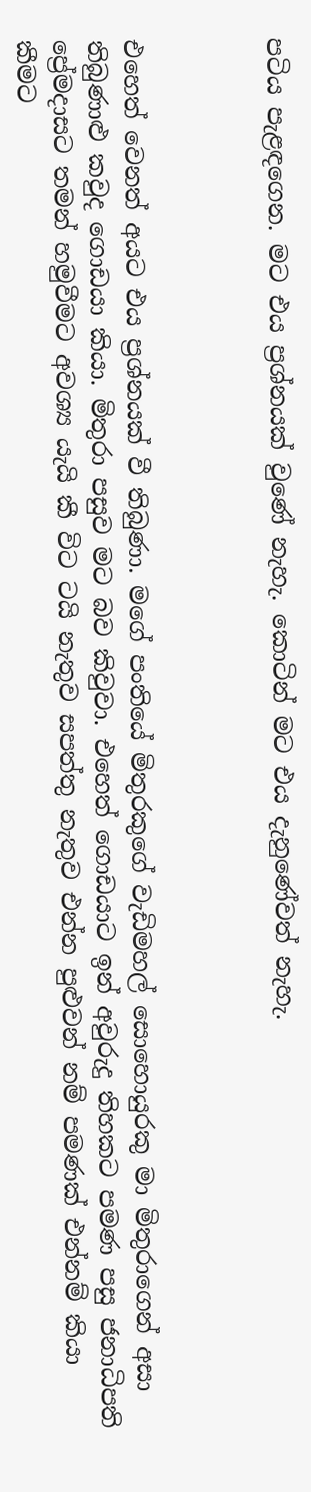පටිය පැළඳගෙන. මට එය ප්‍රශ්නයක් වුණේ නැහැ. කොටින් මට එය දැනුණේවත් නැහැ.



එහෙත් වෙනත් අයට එය ප්‍රශ්නයක් වී තිබුණා. මගේ පංතියේ මිතුරකුගේ වැඩිමහල් සොහොයුරකු මා මිතුරාගෙන් අසා තිබුණාළු කවුද ගොඩයා කියා. මිතුරා පසුව මට බව කිවුවා. එහෙත් ගොඩයාට ඉන් අවුරුදු තිහකට පමණ පසු ජනාධිපති ප්‍රේමදාසට තමන් හමුවීමට අවශ්‍ය යැයි කී විට ටයි නැතුව සපත්තු නැතුව එන්න පුළුවන් නම් පමණක් එන්නම් කියා කීමට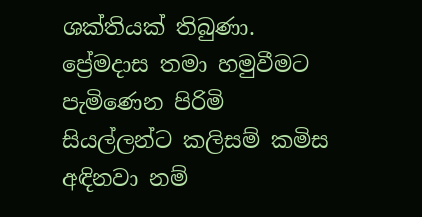ශක්තියක් තිබුණා. ප්‍රේමදාස තමා හමුවීමට පැමිණෙන පිරිමි සියල්ලන්ට කලිසම් කමිස අඳිනවා නම්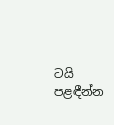ටයි පළඳීන්න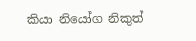කියා නියෝග නිකුත්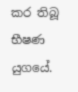කර තිබූ භීෂණ යුගයේ.